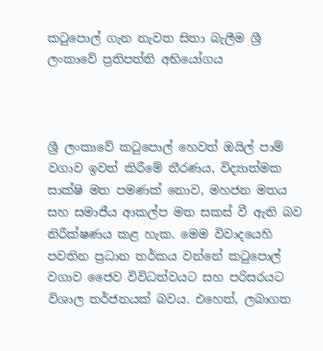කටුපොල් ගැන නැවත සිතා බැලීම ශ්‍රී ලංකාවේ ප්‍රතිපත්ති අභියෝගය



ශ්‍රී ලංකාවේ කටුපොල් හෙවත් ඔයිල් පාම් වගාව ඉවත් කිරීමේ තීරණය, විද්‍යාත්මක සාක්ෂි මත පමණක් නොව, මහජන මතය සහ සමාජීය ආකල්ප මත සකස් වී ඇති බව නිරීක්ෂණය කළ හැක. මෙම විවාදයෙහි පවතින ප්‍රධාන තර්කය වන්නේ කටුපොල් වගාව ජෛව විවිධත්වයට සහ පරිසරයට විශාල තර්ජනයක් බවය. එහෙත්, ලබාගත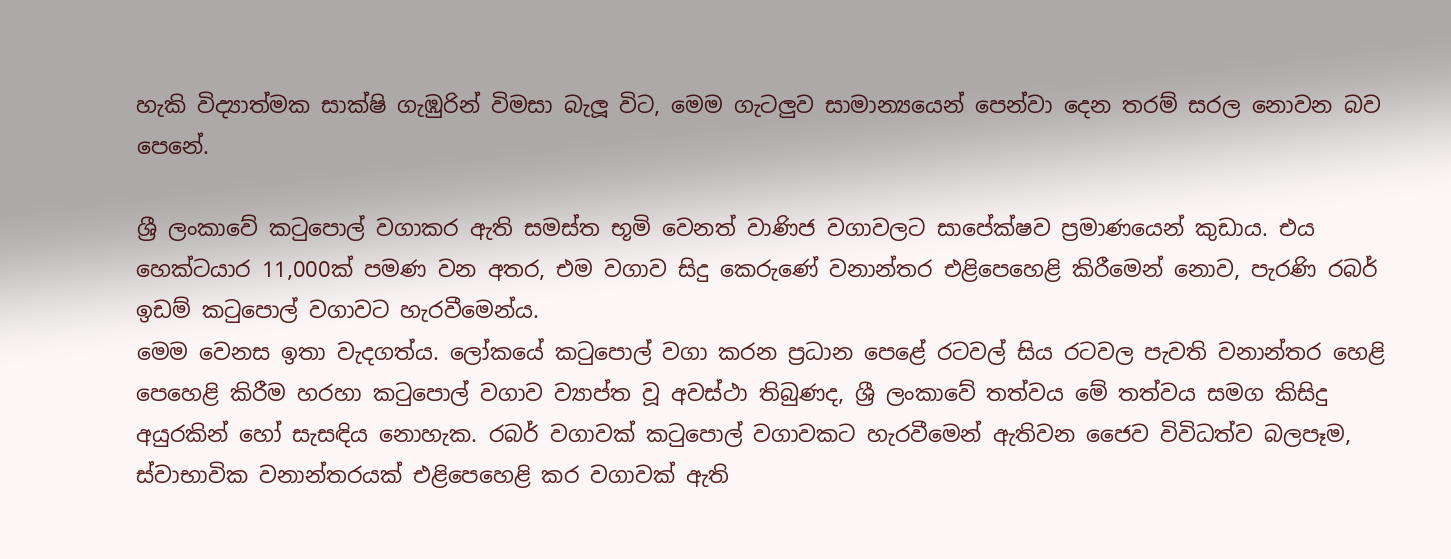හැකි විද්‍යාත්මක සාක්ෂි ගැඹුරින් විමසා බැලූ විට, මෙම ගැටලු‍ව සාමාන්‍යයෙන් පෙන්වා දෙන තරම් සරල නොවන බව පෙනේ.

ශ්‍රී ලංකාවේ කටුපොල් වගාකර ඇති සමස්ත භූමි වෙනත් වාණිජ වගාවලට සාපේක්ෂව ප්‍රමාණයෙන් කුඩාය. එය හෙක්ටයාර 11,000ක් පමණ වන අතර, එම වගාව සිදු කෙරුණේ වනාන්තර එළිපෙහෙළි කිරීමෙන් නොව, පැරණි රබර් ඉඩම් කටුපොල් වගාවට හැරවීමෙන්ය.
මෙම වෙනස ඉතා වැදගත්ය. ලෝකයේ කටුපොල් වගා කරන ප්‍රධාන පෙළේ රටවල් සිය රටවල පැවති වනාන්තර හෙළි පෙහෙළි කිරීම හරහා කටුපොල් වගාව ව්‍යාප්ත වූ අවස්ථා තිබුණද, ශ්‍රී ලංකාවේ තත්වය මේ තත්වය සමග කිසිදු අයුරකින් හෝ සැසඳිය නොහැක. රබර් වගාවක් කටුපොල් වගාවකට හැරවීමෙන් ඇතිවන ජෛව විවිධත්ව බලපෑම, ස්වාභාවික වනාන්තරයක් එළිපෙහෙළි කර වගාවක් ඇති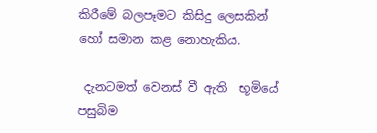කිරීමේ බලපෑමට කිසිදු ලෙසකින් හෝ සමාන කළ නොහැකිය.

 දැනටමත් වෙනස් වී ඇති  භූමියේ පසුබිම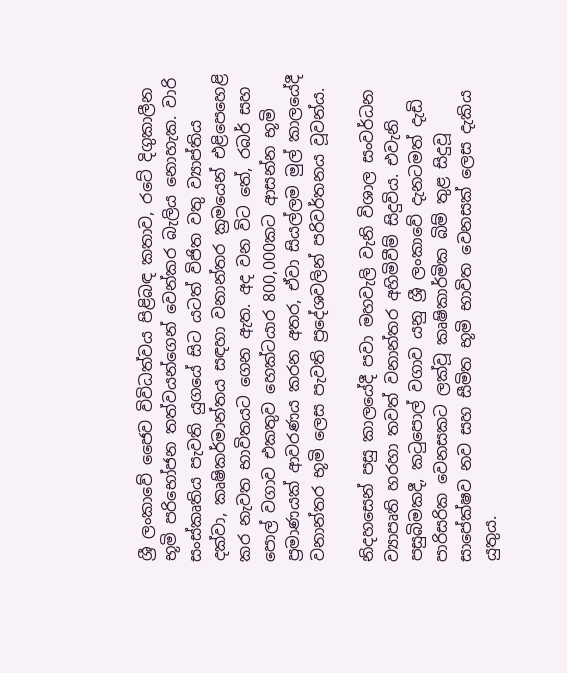ශ්‍රී ලංකාවේ ජෛව විවිධත්වය පිළිබඳ කතාව, රටේ දිගුකාලීන භූමි පරිභෝජන තත්වයන්ගෙන් වෙන්කර බැලිය නොහැක. වාරි සංස්කෘතිය පැවති යුගයේ සිට යටත් විජිත වතු ව්‍යාප්තිය දක්වා, කෘෂිකර්මාන්තය සඳහා වනාන්තර ක්‍රමයෙන් එළිපෙහෙළි කර නැවත භාවිතයට ගෙන ඇත. අද වන විට තේ, රබර් සහ පොල් වගාව එකතුව හෙක්ටයාර 800,000කට ආසන්න භූමි ප්‍රමාණයක් ආවරණය කරන අතර, ඒවා සියල්ලම මුල් කාලයේදී වනාන්තර භූමි ලෙස පැවති ප්‍රදේශවලින් පරිවර්තනය වූවන්ය.

නිදහසෙන් පසු කාලයේදී පවා මහවැලි වැනි විශාල සංවර්ධන ව්‍යාපෘති හරහා තවත් වනාන්තර අහිමිවීම් සිදුවිය. එවැනි පසුබිමකදී, කටුපොල් වගාව යනු ශ්‍රී ලංකාවේ දැනටමත් දැඩි පාරිසරික වෙනසකට ලක්වූ කෘෂිකාර්මික බිම් තුළ සිදුවූ සාපේක්ෂව නව සහ සීමිත භූමි භාවිත වෙනසක් ලෙස දැකිය යුතුය.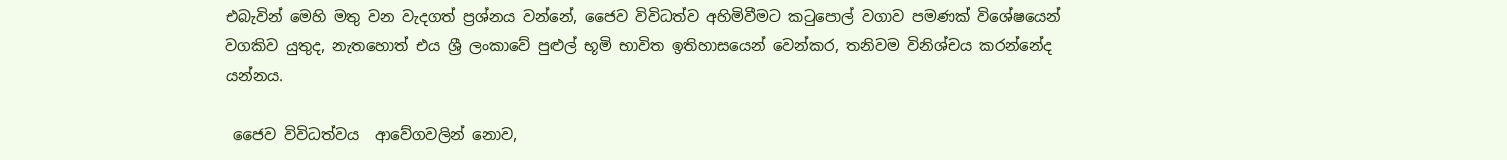එබැවින් මෙහි මතු වන වැදගත් ප්‍රශ්නය වන්නේ, ජෛව විවිධත්ව අහිමිවීමට කටුපොල් වගාව පමණක් විශේෂයෙන් වගකිව යුතුද, නැතහොත් එය ශ්‍රී ලංකාවේ පුළුල් භූමි භාවිත ඉතිහාසයෙන් වෙන්කර, තනිවම විනිශ්චය කරන්නේද යන්නය.

 ජෛව විවිධත්වය  ආවේගවලින් නොව,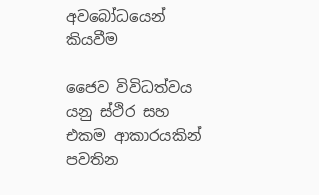අවබෝධයෙන් කියවීම

ජෛව විවිධත්වය යනු ස්ථිර සහ එකම ආකාරයකින් පවතින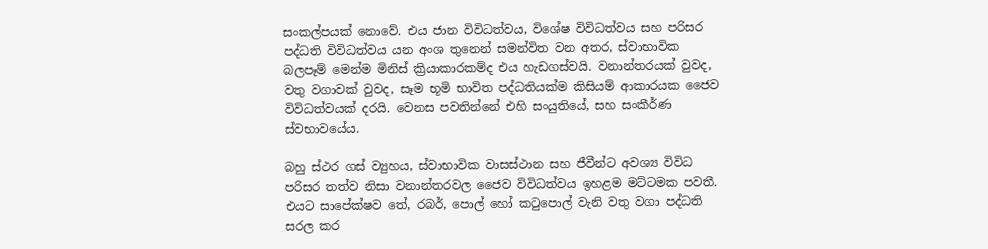සංකල්පයක් නොවේ. එය ජාන විවිධත්වය, විශේෂ විවිධත්වය සහ පරිසර පද්ධති විවිධත්වය යන අංශ තුනෙන් සමන්විත වන අතර, ස්වාභාවික බලපෑම් මෙන්ම මිනිස් ක්‍රියාකාරකම්ද එය හැඩගස්වයි. වනාන්තරයක් වුවද, වතු වගාවක් වුවද, සෑම භූමි භාවිත පද්ධතියක්ම කිසියම් ආකාරයක ජෛව විවිධත්වයක් දරයි. වෙනස පවතින්නේ එහි සංයුතියේ, සහ සංකීර්ණ ස්වභාවයේය.

බහු ස්ථර ගස් ව්‍යුහය, ස්වාභාවික වාසස්ථාන සහ ජීවීන්ට අවශ්‍ය විවිධ පරිසර තත්ව නිසා වනාන්තරවල ජෛව විවිධත්වය ඉහළම මට්ටමක පවතී. එයට සාපේක්ෂව තේ, රබර්, පොල් හෝ කටුපොල් වැනි වතු වගා පද්ධති සරල කර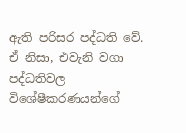ඇති පරිසර පද්ධති වේ. ඒ නිසා, එවැනි වගා පද්ධතිවල විශේෂීකරණයන්ගේ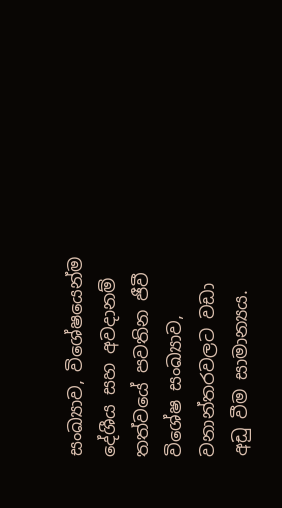සංඛ්‍යාව, විශේෂයෙන්ම දේශීය සහ අවදානම් තත්වයේ පවතින ජීවී විශේෂ සංඛ්‍යාව, වනාන්තරවලට වඩා අඩු වීම සාමාන්‍යය.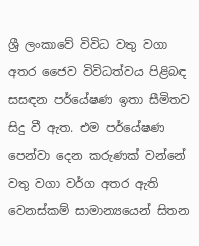ශ්‍රී ලංකාවේ විවිධ වතු වගා අතර ජෛව විවිධත්වය පිළිබඳ සසඳන පර්යේෂණ ඉතා සීමිතව සිදු වී ඇත. එම පර්යේෂණ පෙන්වා දෙන කරුණක් වන්නේ වතු වගා වර්ග අතර ඇති වෙනස්කම් සාමාන්‍යයෙන් සිතන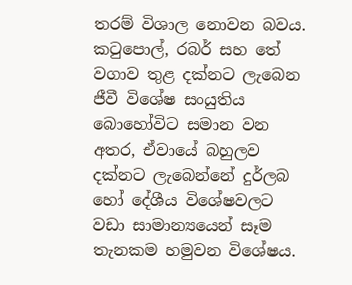තරම් විශාල නොවන බවය. කටුපොල්, රබර් සහ තේ වගාව තුළ දක්නට ලැබෙන ජීවී විශේෂ සංයුතිය බොහෝවිට සමාන වන අතර, ඒවායේ බහුලව දක්නට ලැබෙන්නේ දුර්ලබ හෝ දේශීය විශේෂවලට වඩා සාමාන්‍යයෙන් සෑම තැනකම හමුවන විශේෂය.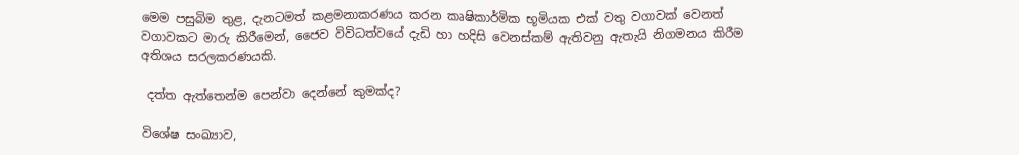මෙම පසුබිම තුළ, දැනටමත් කළමනාකරණය කරන කෘෂිකාර්මික භූමියක එක් වතු වගාවක් වෙනත් වගාවකට මාරු කිරීමෙන්, ජෛව විවිධත්වයේ දැඩි හා හදිසි වෙනස්කම් ඇතිවනු ඇතැයි නිගමනය කිරීම අතිශය සරලකරණයකි.

 දත්ත ඇත්තෙන්ම පෙන්වා දෙන්නේ කුමක්ද?

විශේෂ සංඛ්‍යාව,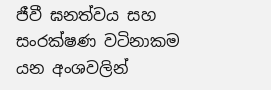ජීවී ඝනත්වය සහ සංරක්ෂණ වටිනාකම යන අංශවලින්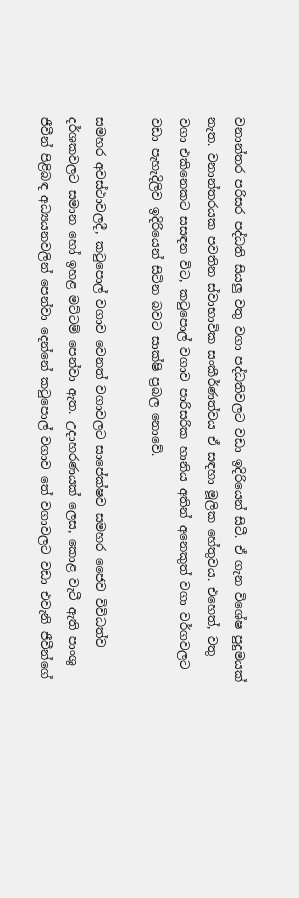වනාන්තර පරිසර පද්ධති සියලු‍ වතු වගා පද්ධතිවලට වඩා ඉදිරියෙන් සිටී. ඒ ගැන විශේෂ පුදුමයක් නැත. වනාන්තරයක පවතින ස්වාභාවික සංකීර්ණත්වය ඒ සඳහා මූලික හේතුවය. එහෙත්, වතු වගා එකිනෙකට සසඳන විට, කටුපොල් වගාව පාරිසරික හානිය අතින් අනෙකුත් වගා වර්ගවලට වඩා පැහැදිලිව ඉදිරියෙන් සිටින බවට සාක්ෂි ප්‍රබල නොවේ.

සමහර අවස්ථාවලදී, කටුපොල් වගාව වෙනත් වගාවලට සාපේක්ෂව සමහර ජෛව විවිධත්ව දර්ශකවලට සමාන හෝ ඉහළ මට්ටම් පෙන්වා ඇත. උදාහරණයක් ලෙස, කොළ වැටී ඇති පාංශු ජීවීන් පිළිබඳ අධ්‍යයනවලින් පෙන්වා දෙන්නේ කටුපොල් වගාව තේ වගාවලට වඩා එවැනි ජීවීන්ගේ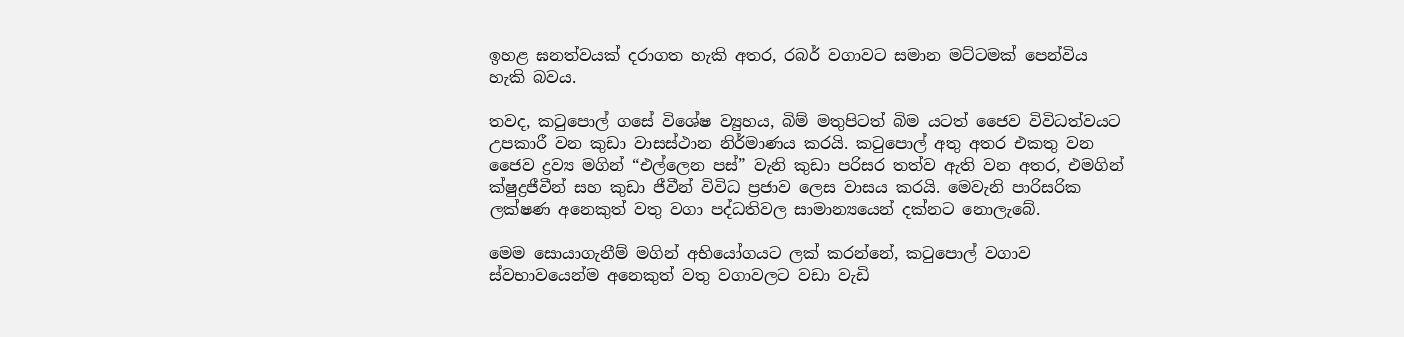ඉහළ ඝනත්වයක් දරාගත හැකි අතර, රබර් වගාවට සමාන මට්ටමක් පෙන්විය හැකි බවය.

තවද, කටුපොල් ගසේ විශේෂ ව්‍යුහය, බිම් මතුපිටත් බිම යටත් ජෛව විවිධත්වයට උපකාරී වන කුඩා වාසස්ථාන නිර්මාණය කරයි. කටුපොල් අතු අතර එකතු වන ජෛව ද්‍රව්‍ය මගින් “එල්ලෙන පස්” වැනි කුඩා පරිසර තත්ව ඇති වන අතර, එමගින් ක්ෂුද්‍රජීවීන් සහ කුඩා ජීවීන් විවිධ ප්‍රජාව ලෙස වාසය කරයි. මෙවැනි පාරිසරික ලක්ෂණ අනෙකුත් වතු වගා පද්ධතිවල සාමාන්‍යයෙන් දක්නට නොලැබේ.

මෙම සොයාගැනීම් මගින් අභියෝගයට ලක් කරන්නේ, කටුපොල් වගාව ස්වභාවයෙන්ම අනෙකුත් වතු වගාවලට වඩා වැඩි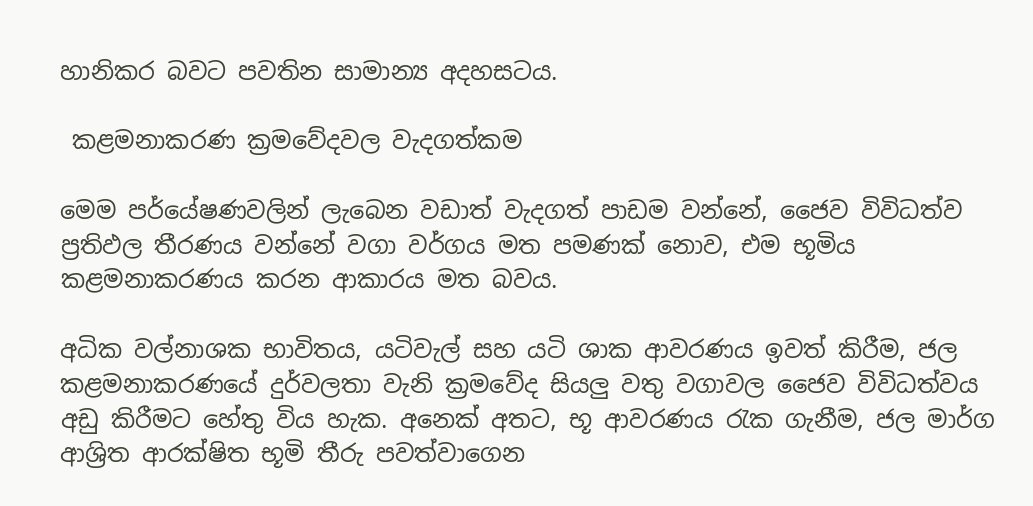හානිකර බවට පවතින සාමාන්‍ය අදහසටය.

 කළමනාකරණ ක්‍රමවේදවල වැදගත්කම

මෙම පර්‌යේෂණවලින් ලැබෙන වඩාත් වැදගත් පාඩම වන්නේ, ජෛව විවිධත්ව ප්‍රතිඵල තීරණය වන්නේ වගා වර්ගය මත පමණක් නොව, එම භූමිය කළමනාකරණය කරන ආකාරය මත බවය.

අධික වල්නාශක භාවිතය, යටිවැල් සහ යටි ශාක ආවරණය ඉවත් කිරීම, ජල කළමනාකරණයේ දුර්වලතා වැනි ක්‍රමවේද සියලු‍ වතු වගාවල ජෛව විවිධත්වය අඩු කිරීමට හේතු විය හැක. අනෙක් අතට, භූ ආවරණය රැක ගැනීම, ජල මාර්ග  ආශ්‍රිත ආරක්ෂිත භූමි තීරු පවත්වාගෙන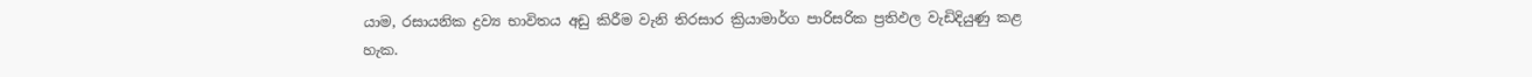යාම, රසායනික ද්‍රව්‍ය භාවිතය අඩු කිරීම වැනි තිරසාර ක්‍රියාමාර්ග පාරිසරික ප්‍රතිඵල වැඩිදියුණු කළ හැක.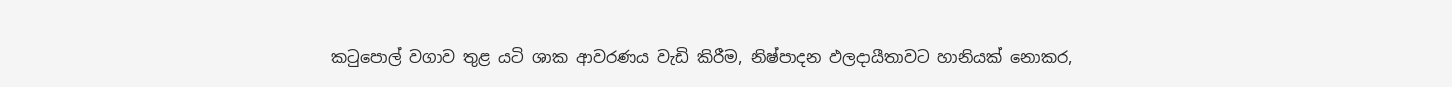කටුපොල් වගාව තුළ යටි ශාක ආවරණය වැඩි කිරීම, නිෂ්පාදන ඵලදායීතාවට හානියක් නොකර,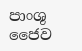පාංශු ජෛව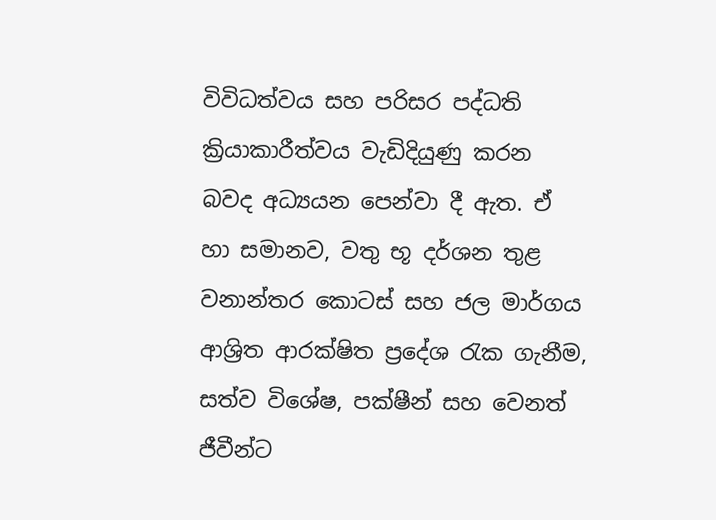විවිධත්වය සහ පරිසර පද්ධති ක්‍රියාකාරීත්වය වැඩිදියුණු කරන බවද අධ්‍යයන පෙන්වා දී ඇත. ඒ හා සමානව, වතු භූ දර්ශන තුළ වනාන්තර කොටස් සහ ජල මාර්ගය ආශ්‍රිත ආරක්ෂිත ප්‍රදේශ රැක ගැනීම, සත්ව විශේෂ, පක්ෂීන් සහ වෙනත් ජීවීන්ට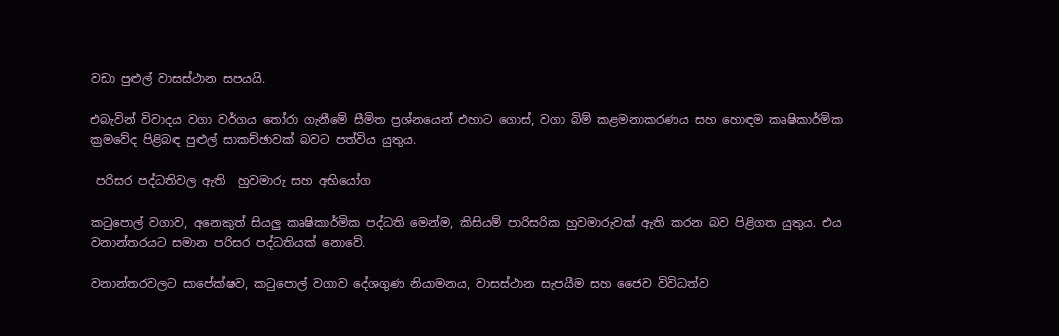වඩා පුළුල් වාසස්ථාන සපයයි.

එබැවින් විවාදය වගා වර්ගය තෝරා ගැනීමේ සීමිත ප්‍රශ්නයෙන් එහාට ගොස්, වගා බිම් කළමනාකරණය සහ හොඳම කෘෂිකාර්මික ක්‍රමවේද පිළිබඳ පුළුල් සාකච්ඡාවක් බවට පත්විය යුතුය.

 පරිසර පද්ධතිවල ඇති  හුවමාරු සහ අභියෝග

කටුපොල් වගාව, අනෙකුත් සියලු‍ කෘෂිකාර්මික පද්ධති මෙන්ම, කිසියම් පාරිසරික හුවමාරුවක් ඇති කරන බව පිළිගත යුතුය. එය වනාන්තරයට සමාන පරිසර පද්ධතියක් නොවේ.

වනාන්තරවලට සාපේක්ෂව, කටුපොල් වගාව දේශගුණ නියාමනය, වාසස්ථාන සැපයීම සහ ජෛව විවිධත්ව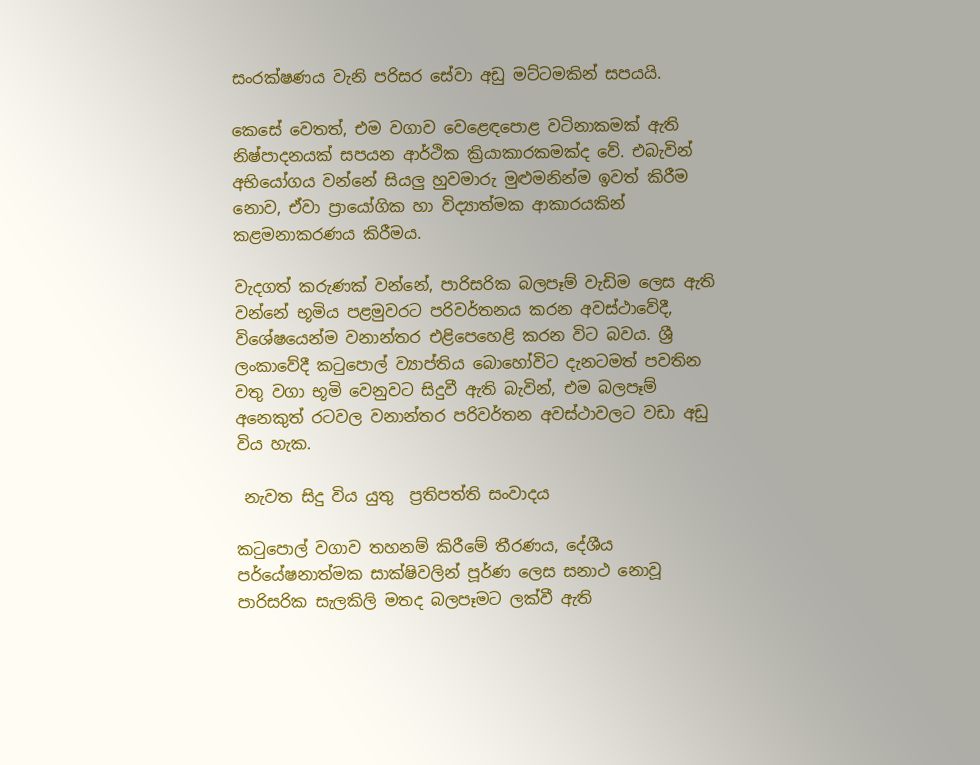සංරක්ෂණය වැනි පරිසර සේවා අඩු මට්ටමකින් සපයයි.

කෙසේ වෙතත්, එම වගාව වෙළෙඳපොළ වටිනාකමක් ඇති නිෂ්පාදනයක් සපයන ආර්ථික ක්‍රියාකාරකමක්ද වේ. එබැවින් අභියෝගය වන්නේ සියලු‍ හුවමාරු මුළුමනින්ම ඉවත් කිරීම නොව, ඒවා ප්‍රායෝගික හා විද්‍යාත්මක ආකාරයකින් කළමනාකරණය කිරීමය.

වැදගත් කරුණක් වන්නේ, පාරිසරික බලපෑම් වැඩිම ලෙස ඇති වන්නේ භූමිය පළමුවරට පරිවර්තනය කරන අවස්ථාවේදී, විශේෂයෙන්ම වනාන්තර එළිපෙහෙළි කරන විට බවය. ශ්‍රී ලංකාවේදී කටුපොල් ව්‍යාප්තිය බොහෝවිට දැනටමත් පවතින වතු වගා භූමි වෙනුවට සිදුවී ඇති බැවින්, එම බලපෑම් අනෙකුත් රටවල වනාන්තර පරිවර්තන අවස්ථාවලට වඩා අඩු විය හැක.

 නැවත සිදු විය යුතු  ප්‍රතිපත්ති සංවාදය

කටුපොල් වගාව තහනම් කිරීමේ තීරණය, දේශීය පර්‌යේෂනාත්මක සාක්ෂිවලින් පූර්ණ ලෙස සනාථ නොවූ පාරිසරික සැලකිලි මතද බලපෑමට ලක්වී ඇති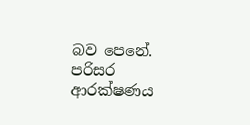බව පෙනේ. පරිසර ආරක්ෂණය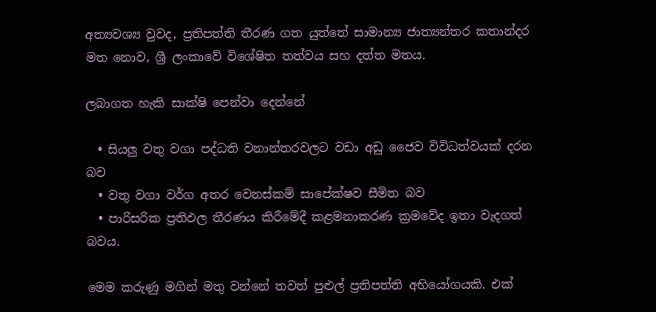අත්‍යවශ්‍ය වුවද, ප්‍රතිපත්ති තීරණ ගත යුත්තේ සාමාන්‍ය ජාත්‍යන්තර කතාන්දර මත නොව, ශ්‍රී ලංකාවේ විශේෂිත තත්වය සහ දත්ත මතය.

ලබාගත හැකි සාක්ෂි පෙන්වා දෙන්නේ

  • සියලු‍ වතු වගා පද්ධති වනාන්තරවලට වඩා අඩු ජෛව විවිධත්වයක් දරන බව
  • වතු වගා වර්ග අතර වෙනස්කම් සාපේක්ෂව සීමිත බව
  • පාරිසරික ප්‍රතිඵල තීරණය කිරීමේදී කළමනාකරණ ක්‍රමවේද ඉතා වැදගත් බවය.

මෙම කරුණු මගින් මතු වන්නේ තවත් පුළුල් ප්‍රතිපත්ති අභියෝගයකි. එක්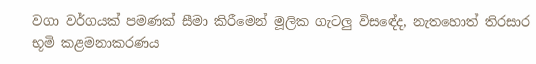වගා වර්ගයක් පමණක් සීමා කිරීමෙන් මූලික ගැටලු‍ විසඳේද, නැතහොත් තිරසාර භූමි කළමනාකරණය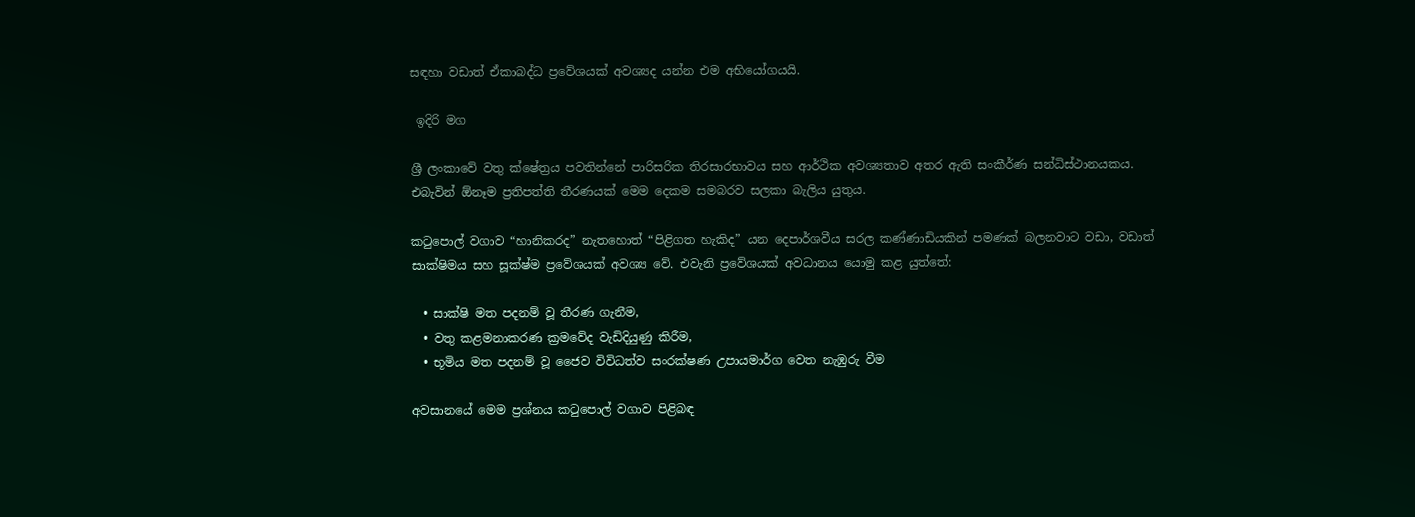සඳහා වඩාත් ඒකාබද්ධ ප්‍රවේශයක් අවශ්‍යද යන්න එම අභියෝගයයි.

 ඉදිරි මග

ශ්‍රී ලංකාවේ වතු ක්ෂේත්‍රය පවතින්නේ පාරිසරික තිරසාරභාවය සහ ආර්ථික අවශ්‍යතාව අතර ඇති සංකීර්ණ සන්ධිස්ථානයකය. එබැවින් ඕනෑම ප්‍රතිපත්ති තීරණයක් මෙම දෙකම සමබරව සලකා බැලිය යුතුය.

කටුපොල් වගාව “හානිකරද” නැතහොත් “පිළිගත හැකිද” යන දෙපාර්ශවීය සරල කණ්ණාඩියකින් පමණක් බලනවාට වඩා, වඩාත් සාක්ෂිමය සහ සූක්ෂ්ම ප්‍රවේශයක් අවශ්‍ය වේ. එවැනි ප්‍රවේශයක් අවධානය යොමු කළ යුත්තේ:

  • සාක්ෂි මත පදනම් වූ තීරණ ගැනීම,
  • වතු කළමනාකරණ ක්‍රමවේද වැඩිදියුණු කිරීම,
  • භූමිය මත පදනම් වූ ජෛව විවිධත්ව සංරක්ෂණ උපායමාර්ග වෙත නැඹුරු වීම

අවසානයේ මෙම ප්‍රශ්නය කටුපොල් වගාව පිළිබඳ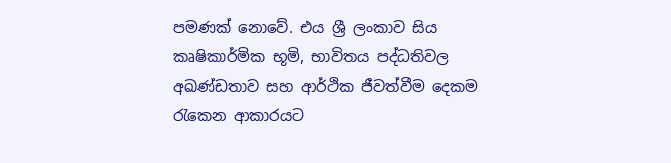පමණක් නොවේ. එය ශ්‍රී ලංකාව සිය කෘෂිකාර්මික භූමි, භාවිතය පද්ධතිවල අඛණ්ඩතාව සහ ආර්ථික ජීවත්වීම දෙකම රැකෙන ආකාරයට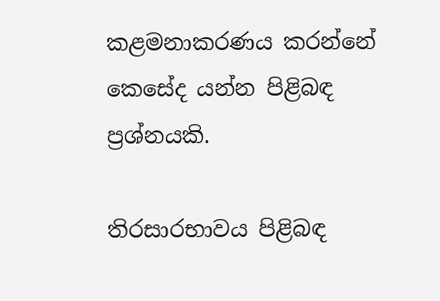කළමනාකරණය කරන්නේ කෙසේද යන්න පිළිබඳ ප්‍රශ්නයකි.

තිරසාරභාවය පිළිබඳ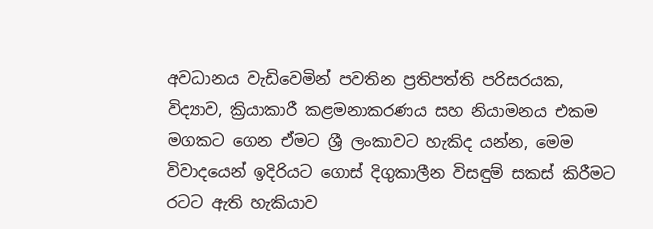අවධානය වැඩිවෙමින් පවතින ප්‍රතිපත්ති පරිසරයක, විද්‍යාව, ක්‍රියාකාරී කළමනාකරණය සහ නියාමනය එකම මගකට ගෙන ඒමට ශ්‍රී ලංකාවට හැකිද යන්න, මෙම විවාදයෙන් ඉදිරියට ගොස් දිගුකාලීන විසඳුම් සකස් කිරීමට රටට ඇති හැකියාව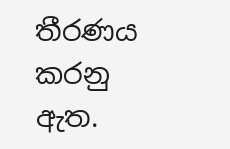තීරණය කරනු ඇත.